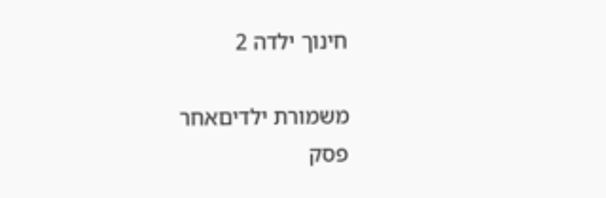חינוך ילדה 2

משמורת ילדיםאחר
פסק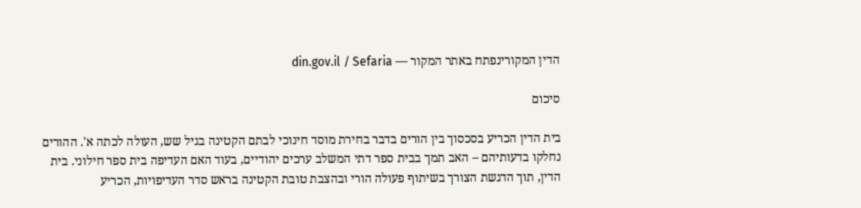הדין המקורינפתח באתר המקור — din.gov.il / Sefaria

סיכום

בית הדין הכריע בסכסוך בין הורים בדבר בחירת מוסד חינוכי לבתם הקטינה בגיל שש, העולה לכתה א'. ההורים נחלקו בדעותיהם – האב תמך בבית ספר דתי המשלב ערכים יהודיים, בעוד האם העדיפה בית ספר חילוני. בית הדין, תוך הדגשת הצורך בשיתוף פעולה הורי ובהצבת טובת הקטינה בראש סדר העדיפויות, הכריע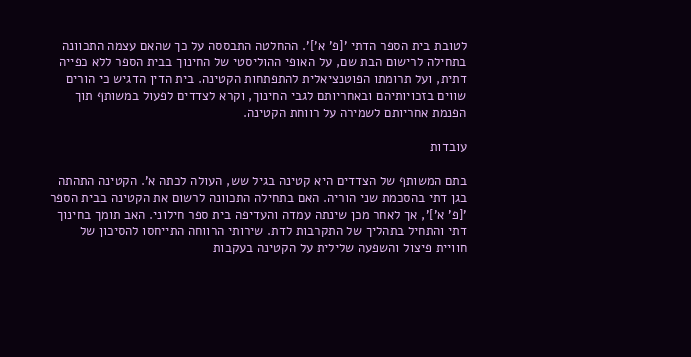לטובת בית הספר הדתי '[פ' א']'. ההחלטה התבססה על כך שהאם עצמה התכוונה בתחילה לרישום הבת שם, על האופי ההוליסטי של החינוך בבית הספר ללא כפייה דתית, ועל תרומתו הפוטנציאלית להתפתחות הקטינה. בית הדין הדגיש כי הורים שווים בזכויותיהם ובאחריותם לגבי החינוך, וקרא לצדדים לפעול במשותף תוך הפנמת אחריותם לשמירה על רווחת הקטינה.

עובדות

בתם המשותף של הצדדים היא קטינה בגיל שש, העולה לכתה א'. הקטינה התהתה בגן דתי בהסכמת שני הוריה. האם בתחילה התכוונה לרשום את הקטינה בבית הספר '[פ' א']', אך לאחר מכן שינתה עמדה והעדיפה בית ספר חילוני. האב תומך בחינוך דתי והתחיל בתהליך של התקרבות לדת. שירותי הרווחה התייחסו להסיכון של חוויית פיצול והשפעה שלילית על הקטינה בעקבות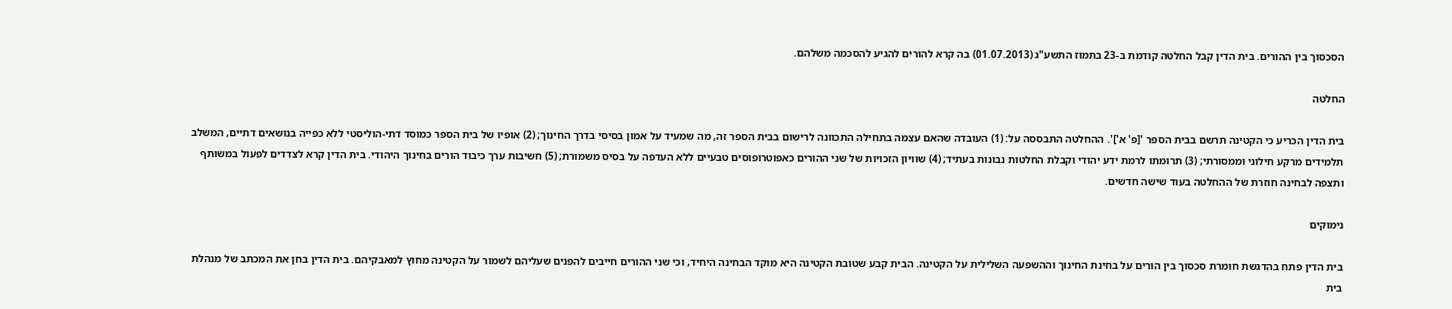הסכסוך בין ההורים. בית הדין קבל החלטה קודמת ב-23 בתמוז התשע"ג (01.07.2013) בה קרא להורים להגיע להסכמה משלהם.

החלטה

בית הדין הכריע כי הקטינה תרשם בבית הספר '[פ' א']'. ההחלטה התבססה על: (1) העובדה שהאם עצמה בתחילה התכוונה לרישום בבית הספר זה, מה שמעיד על אמון בסיסי בדרך החינוך; (2) אופיו של בית הספר כמוסד דתי-הוליסטי ללא כפייה בנושאים דתיים, המשלב תלמידים מרקע חילוני וממסורתי; (3) תרומתו לרמת ידע יהודי וקבלת החלטות נבונות בעתיד; (4) שוויון הזכויות של שני ההורים כאפוטרופוסים טבעיים ללא העדפה על בסיס משמורת; (5) חשיבות ערך כיבוד הורים בחינוך היהודי. בית הדין קרא לצדדים לפעול במשותף ותצפה לבחינה חוזרת של ההחלטה בעוד שישה חדשים.

נימוקים

בית הדין פתח בהדגשת חומרת סכסוך בין הורים על בחינת החינוך וההשפעה השלילית על הקטינה. הבית קבע שטובת הקטינה היא מוקד הבחינה היחיד, וכי שני ההורים חייבים להפנים שעליהם לשמור על הקטינה מחוץ למאבקיהם. בית הדין בחן את המכתב של מנהלת בית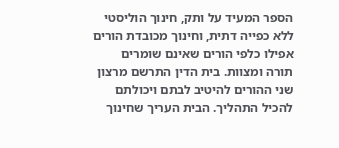הספר המעיד על ותק, חינוך הוליסטי ללא כפייה דתית, וחינוך מכובדת הורים אפילו כלפי הורים שאינם שומרים תורה ומצוות. בית הדין התרשם מרצון שני ההורים להיטיב לבתם ויכולתם להכיל התהליך. הבית העריך שחינוך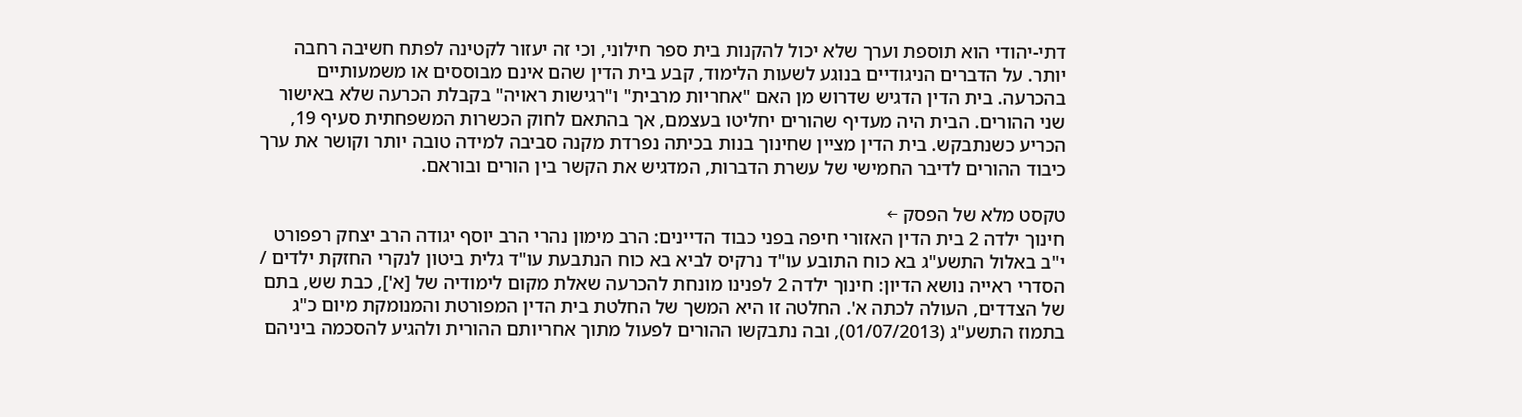דתי-יהודי הוא תוספת וערך שלא יכול להקנות בית ספר חילוני, וכי זה יעזור לקטינה לפתח חשיבה רחבה יותר. על הדברים הניגודיים בנוגע לשעות הלימוד, קבע בית הדין שהם אינם מבוססים או משמעותיים בהכרעה. בית הדין הדגיש שדרוש מן האם "אחריות מרבית" ו"רגישות ראויה" בקבלת הכרעה שלא באישור שני ההורים. הבית היה מעדיף שהורים יחליטו בעצמם, אך בהתאם לחוק הכשרות המשפחתית סעיף 19, הכריע כשנתבקש. בית הדין מציין שחינוך בנות בכיתה נפרדת מקנה סביבה למידה טובה יותר וקושר את ערך כיבוד ההורים לדיבר החמישי של עשרת הדברות, המדגיש את הקשר בין הורים ובוראם.

טקסט מלא של הפסק ←
חינוך ילדה 2 בית הדין האזורי חיפה בפני כבוד הדיינים: הרב מימון נהרי הרב יוסף יגודה הרב יצחק רפפורט י"ב באלול התשע"ג בא כוח התובע עו"ד נרקיס לביא בא כוח הנתבעת עו"ד גלית ביטון לנקרי החזקת ילדים / הסדרי ראייה נושא הדיון: חינוך ילדה 2 לפנינו מונחת להכרעה שאלת מקום לימודיה של [א'], כבת שש, בתם של הצדדים, העולה לכתה א'. החלטה זו היא המשך של החלטת בית הדין המפורטת והמנומקת מיום כ"ג בתמוז התשע"ג (01/07/2013), ובה נתבקשו ההורים לפעול מתוך אחריותם ההורית ולהגיע להסכמה ביניהם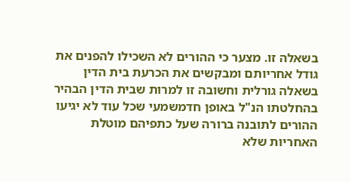בשאלה זו. מצער כי ההורים לא השכילו להפנים את גודל אחריותם ומבקשים את הכרעת בית הדין בשאלה גורלית וחשובה זו למרות שבית הדין הבהיר בהחלטתו הנ"ל באופן חדמשמעי שכל עוד לא יגיעו ההורים לתובנה ברורה שעל כתפיהם מוטלת האחריות שלא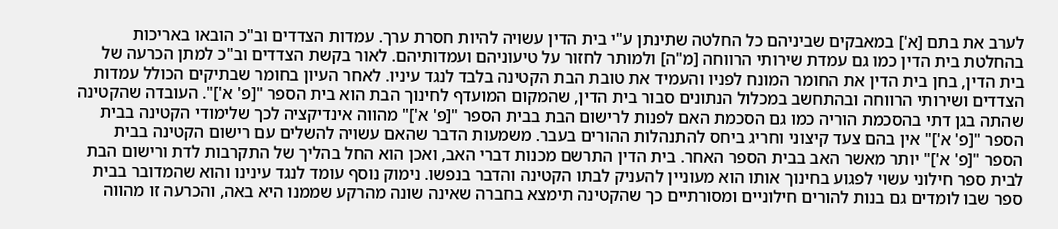לערב את בתם [א'] במאבקים שביניהם כל החלטה שתינתן ע"י בית הדין עשויה להיות חסרת ערך. עמדות הצדדים וב"כ הובאו באריכות בהחלטת בית הדין כמו גם עמדת שירותי הרווחה [מ"ה] ולמותר לחזור על טיעוניהם ועמדותיהם. לאור בקשת הצדדים וב"כ למתן הכרעה של בית הדין, בחן בית הדין את החומר המונח לפניו והעמיד את טובת הבת הקטינה בלבד לנגד עיניו. לאחר העיון בחומר שבתיקים הכולל עמדות הצדדים ושירותי הרווחה ובהתחשב במכלול הנתונים סבור בית הדין, שהמקום המועדף לחינוך הבת הוא בית הספר "[פ' א']". העובדה שהקטינה שהתה בגן דתי בהסכמת הוריה כמו גם הסכמת האם לפנות לרישום הבת בבית הספר "[פ' א']" מהווה אינדיקציה לכך שלימודי הקטינה בבית הספר "[פ' א']" אין בהם צעד קיצוני וחריג ביחס להתנהלות ההורים בעבר. משמעות הדבר שהאם עשויה להשלים עם רישום הקטינה בבית הספר "[פ' א']" יותר מאשר האב בבית הספר האחר. בית הדין התרשם מכנות דברי האב, ואכן הוא החל בהליך של התקרבות לדת ורישום הבת לבית ספר חילוני עשוי לפגוע בחינוך אותו הוא מעוניין להעניק לבתו הקטינה והדבר בנפשו. נימוק נוסף עומד לנגד עינינו והוא שהמדובר בבית ספר שבו לומדים גם בנות להורים חילוניים ומסורתיים כך שהקטינה תימצא בחברה שאינה שונה מהרקע שממנו היא באה, והכרעה זו מהווה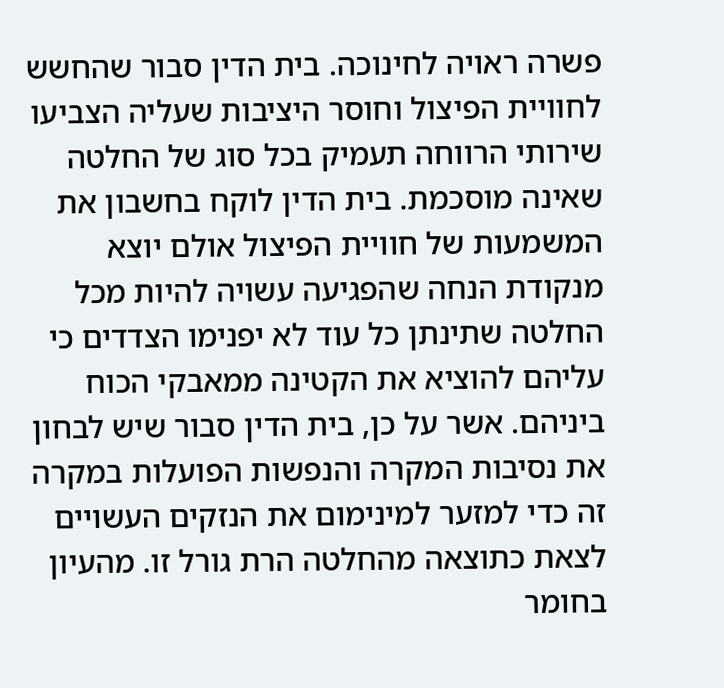פשרה ראויה לחינוכה. בית הדין סבור שהחשש לחוויית הפיצול וחוסר היציבות שעליה הצביעו שירותי הרווחה תעמיק בכל סוג של החלטה שאינה מוסכמת. בית הדין לוקח בחשבון את המשמעות של חוויית הפיצול אולם יוצא מנקודת הנחה שהפגיעה עשויה להיות מכל החלטה שתינתן כל עוד לא יפנימו הצדדים כי עליהם להוציא את הקטינה ממאבקי הכוח ביניהם. אשר על כן, בית הדין סבור שיש לבחון את נסיבות המקרה והנפשות הפועלות במקרה זה כדי למזער למינימום את הנזקים העשויים לצאת כתוצאה מהחלטה הרת גורל זו. מהעיון בחומר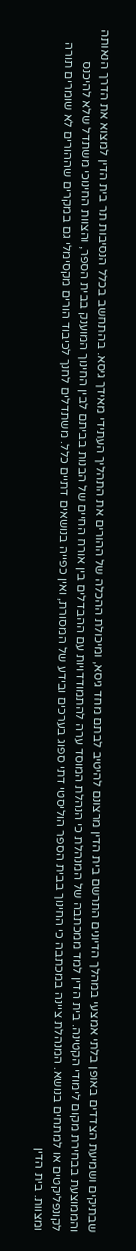שבתיקים ושמיעת הצדדים באופן בלתי אמצעי במהלך הדיונים התרשם בית הדין מרצונם להיטיב לבתם מחד גיסא, ומיכולת ההכלה של ההורים את התהליך העתידי מאידך גיסא. בהתחשב בכלל הנסיבות תר בית הדין למצוא את הדרך הנאותה והממוצעת בבחירת מקום לימודי הקטינה. בית הדין למד ממכתבה של המנהלת כי הנהלת המוסד ערה להתמודדויות עם ההבדלים בין אורח החיים של הבנות בביתם לבין החינוך המוענק בבית הספר, והצוות החינוכי משתדל שלא להיכנס לקונפליקטים או למתחים בנושא. המנהלת ציינה במכתבה כי החינוך בבית הספר הוליסטי דתי ספוג בערכים ובידע של המסורת, ואין כפייה בנושאים דתיים כלל. משתדלים לחנך לכיבוד הורים מקסימלי גם במקרים שההורים לא שומרים תורה ומצוות. בית הדין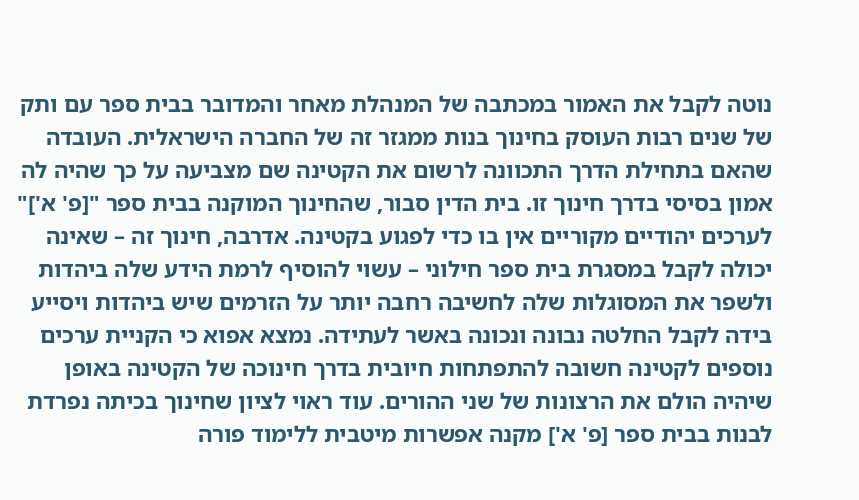נוטה לקבל את האמור במכתבה של המנהלת מאחר והמדובר בבית ספר עם ותק של שנים רבות העוסק בחינוך בנות ממגזר זה של החברה הישראלית. העובדה שהאם בתחילת הדרך התכוונה לרשום את הקטינה שם מצביעה על כך שהיה לה אמון בסיסי בדרך חינוך זו. בית הדין סבור, שהחינוך המוקנה בבית ספר "[פ' א']" לערכים יהודיים מקוריים אין בו כדי לפגוע בקטינה. אדרבה, חינוך זה – שאינה יכולה לקבל במסגרת בית ספר חילוני – עשוי להוסיף לרמת הידע שלה ביהדות ולשפר את המסוגלות שלה לחשיבה רחבה יותר על הזרמים שיש ביהדות ויסייע בידה לקבל החלטה נבונה ונכונה באשר לעתידה. נמצא אפוא כי הקניית ערכים נוספים לקטינה חשובה להתפתחות חיובית בדרך חינוכה של הקטינה באופן שיהיה הולם את הרצונות של שני ההורים. עוד ראוי לציון שחינוך בכיתה נפרדת לבנות בבית ספר [פ' א'] מקנה אפשרות מיטבית ללימוד פורה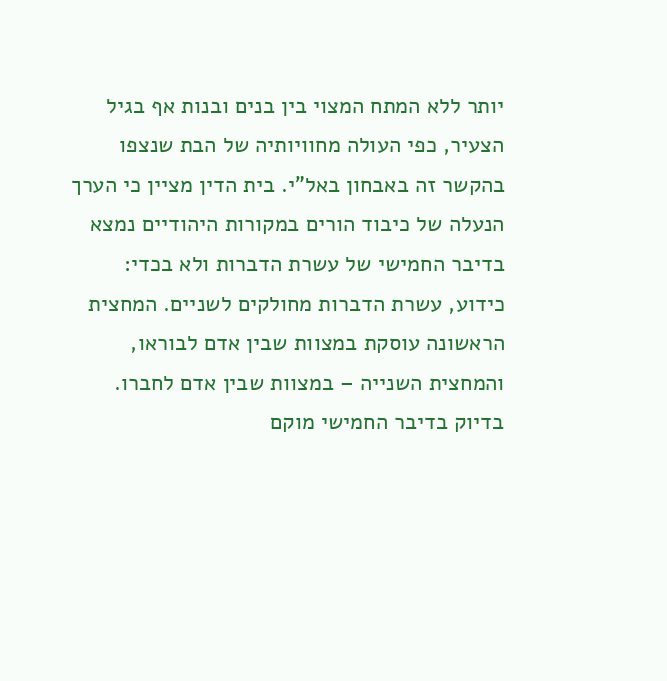יותר ללא המתח המצוי בין בנים ובנות אף בגיל הצעיר, כפי העולה מחוויותיה של הבת שנצפו בהקשר זה באבחון באל"י. בית הדין מציין כי הערך הנעלה של כיבוד הורים במקורות היהודיים נמצא בדיבר החמישי של עשרת הדברות ולא בכדי: כידוע, עשרת הדברות מחולקים לשניים. המחצית הראשונה עוסקת במצוות שבין אדם לבוראו, והמחצית השנייה – במצוות שבין אדם לחברו. בדיוק בדיבר החמישי מוקם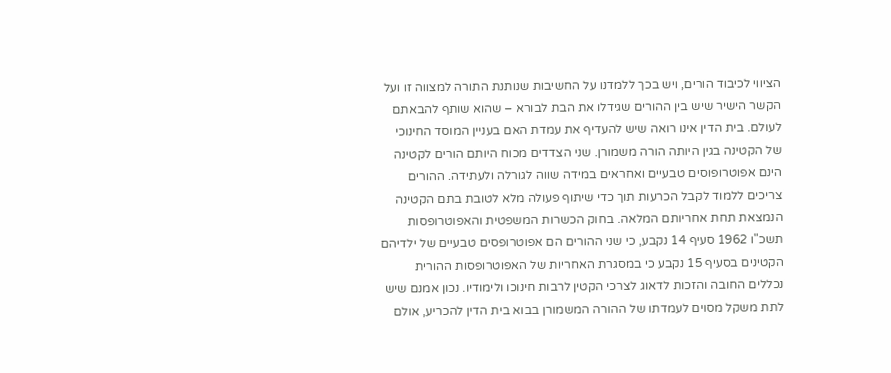הציווי לכיבוד הורים, ויש בכך ללמדנו על החשיבות שנותנת התורה למצווה זו ועל הקשר הישיר שיש בין ההורים שגידלו את הבת לבורא – שהוא שותף להבאתם לעולם. בית הדין אינו רואה שיש להעדיף את עמדת האם בעניין המוסד החינוכי של הקטינה בגין היותה הורה משמורן. שני הצדדים מכוח היותם הורים לקטינה הינם אפוטרופוסים טבעיים ואחראים במידה שווה לגורלה ולעתידה. ההורים צריכים ללמוד לקבל הכרעות תוך כדי שיתוף פעולה מלא לטובת בתם הקטינה הנמצאת תחת אחריותם המלאה. בחוק הכשרות המשפטית והאפוטרופסות תשכ"ו 1962 סעיף 14 נקבע, כי שני ההורים הם אפוטרופסים טבעיים של ילדיהם הקטינים בסעיף 15 נקבע כי במסגרת האחריות של האפוטרופסות ההורית נכללים החובה והזכות לדאוג לצרכי הקטין לרבות חינוכו ולימודיו. נכון אמנם שיש לתת משקל מסוים לעמדתו של ההורה המשמורן בבוא בית הדין להכריע, אולם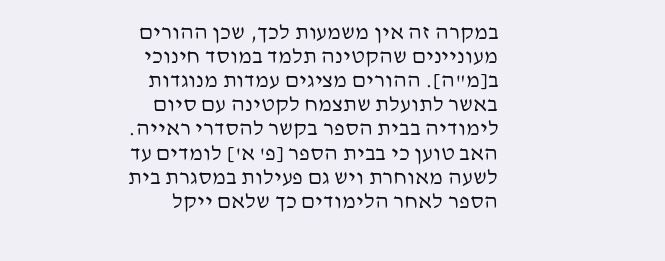במקרה זה אין משמעות לכך, שכן ההורים מעוניינים שהקטינה תלמד במוסד חינוכי ב[מ"ה]. ההורים מציגים עמדות מנוגדות באשר לתועלת שתצמח לקטינה עם סיום לימודיה בבית הספר בקשר להסדרי ראייה. האב טוען כי בבית הספר [פ' א'] לומדים עד לשעה מאוחרת ויש גם פעילות במסגרת בית הספר לאחר הלימודים כך שלאם ייקל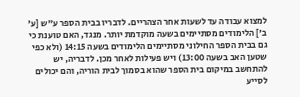למצוא עבודה עד לשעות אחר הצהריים. לדבריו בבית הספר ע"ש [ע' ב'] הלימודים מסתיימים בשעה מוקדמת יותר. מנגד, האם טוענת כי גם בבית הספר החילוני מסתיימים הלימודים בשעה 14:15 (ולא כפי שטען האב בשעה 13:00) ויש פעילות לאחר מכן. לדבריה, יש להתחשב במיקום בית הספר שהוא בסמוך לבית הוריה, והם יכולים לסייע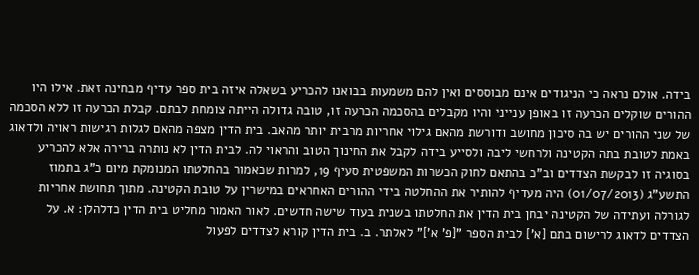בידה. אולם נראה כי הניגודים אינם מבוססים ואין להם משמעות בבואנו להכריע בשאלה איזה בית ספר עדיף מבחינה זאת. אילו היו ההורים שוקלים הכרעה זו באופן ענייני והיו מקבלים בהסכמה הכרעה זו, טובה גדולה הייתה צומחת לבתם. קבלת הכרעה זו ללא הסכמה של שני ההורים יש בה סיכון מחושב ודורשת מהאם גילוי אחריות מרבית יותר מהאב. בית הדין מצפה מהאם לגלות רגישות ראויה ולדאוג באמת לטובת בתה הקטינה ולרחשי ליבה ולסייע בידה לקבל את החינוך הטוב והראוי לה. לבית הדין לא נותרה ברירה אלא להכריע בסוגיה זו לבקשת הצדדים וב"כ בהתאם לחוק הכשרות המשפטית סעיף 19, למרות שכאמור בהחלטתו המנומקת מיום כ"ג בתמוז התשע"ג (01/07/2013) היה מעדיף להותיר את ההחלטה בידי ההורים האחראים במישרין על טובת הקטינה. מתוך תחושת אחריות לגורלה ועתידה של הקטינה יבחן בית הדין את החלטתו בשנית בעוד שישה חדשים. לאור האמור מחליט בית הדין כדלהלן: א. על הצדדים לדאוג לרישום בתם [א'] לבית הספר "[פ' א']" לאלתר. ב. בית הדין קורא לצדדים לפעול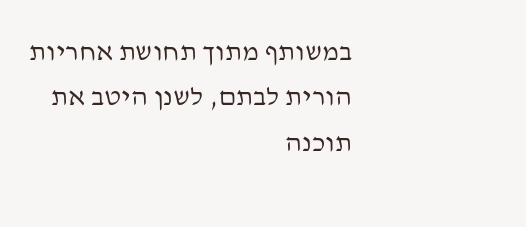במשותף מתוך תחושת אחריות הורית לבתם, לשנן היטב את תוכנה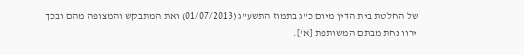של החלטת בית הדין מיום כ"ג בתמוז התשע"ג (01/07/2013) ואת המתבקש והמצופה מהם ובכך ירוו נחת מבתם המשותפת [א'].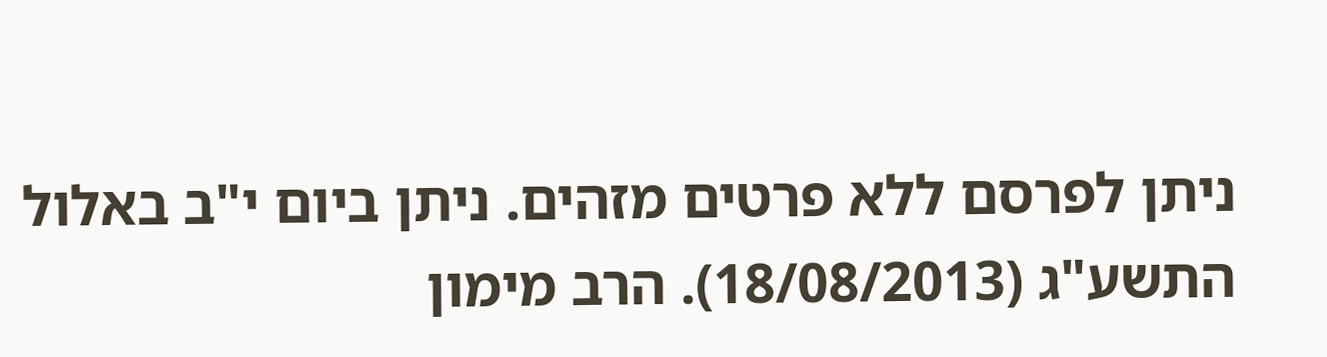ניתן לפרסם ללא פרטים מזהים. ניתן ביום י"ב באלול התשע"ג (18/08/2013). הרב מימון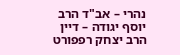נהרי – אב"ד הרב יוסף יגודה – דיין הרב יצחק רפפורט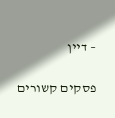– דיין

פסקים קשורים